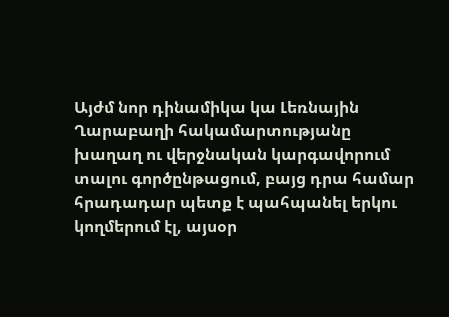Այժմ նոր դինամիկա կա Լեռնային Ղարաբաղի հակամարտությանը խաղաղ ու վերջնական կարգավորում տալու գործընթացում, բայց դրա համար հրադադար պետք է պահպանել երկու կողմերում էլ, այսօր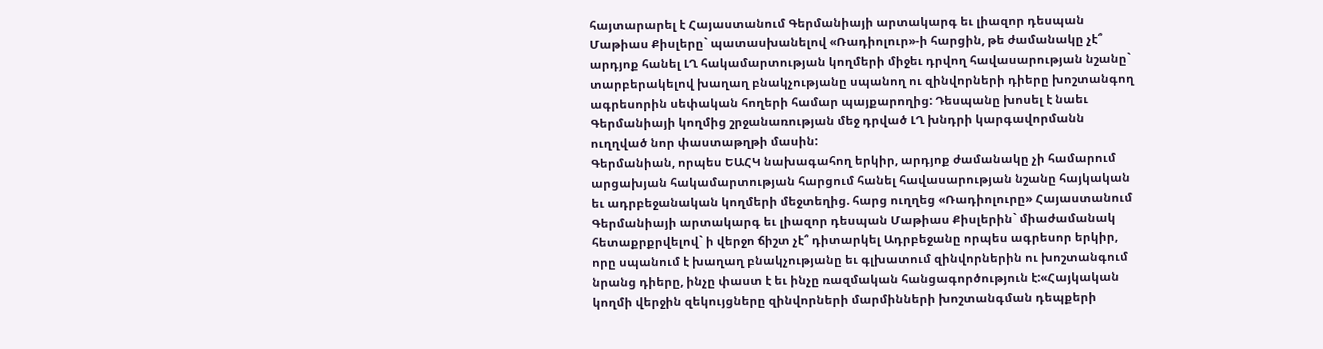հայտարարել է Հայաստանում Գերմանիայի արտակարգ եւ լիազոր դեսպան Մաթիաս Քիսլերը` պատասխանելով «Ռադիոլուր»-ի հարցին, թե ժամանակը չէ՞ արդյոք հանել ԼՂ հակամարտության կողմերի միջեւ դրվող հավասարության նշանը` տարբերակելով խաղաղ բնակչությանը սպանող ու զինվորների դիերը խոշտանգող ագրեսորին սեփական հողերի համար պայքարողից: Դեսպանը խոսել է նաեւ Գերմանիայի կողմից շրջանառության մեջ դրված ԼՂ խնդրի կարգավորմանն ուղղված նոր փաստաթղթի մասին:
Գերմանիան, որպես ԵԱՀԿ նախագահող երկիր, արդյոք ժամանակը չի համարում արցախյան հակամարտության հարցում հանել հավասարության նշանը հայկական եւ ադրբեջանական կողմերի մեջտեղից. հարց ուղղեց «Ռադիոլուրը» Հայաստանում Գերմանիայի արտակարգ եւ լիազոր դեսպան Մաթիաս Քիսլերին` միաժամանակ հետաքրքրվելով` ի վերջո ճիշտ չէ՞ դիտարկել Ադրբեջանը որպես ագրեսոր երկիր, որը սպանում է խաղաղ բնակչությանը եւ գլխատում զինվորներին ու խոշտանգում նրանց դիերը, ինչը փաստ է եւ ինչը ռազմական հանցագործություն է:«Հայկական կողմի վերջին զեկույցները զինվորների մարմինների խոշտանգման դեպքերի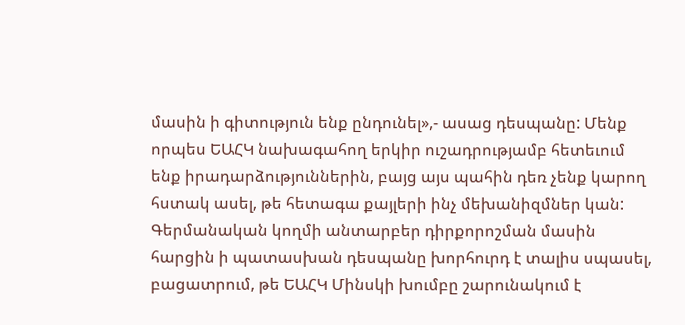մասին ի գիտություն ենք ընդունել»,- ասաց դեսպանը: Մենք որպես ԵԱՀԿ նախագահող երկիր ուշադրությամբ հետեւում ենք իրադարձություններին, բայց այս պահին դեռ չենք կարող հստակ ասել, թե հետագա քայլերի ինչ մեխանիզմներ կան: Գերմանական կողմի անտարբեր դիրքորոշման մասին հարցին ի պատասխան դեսպանը խորհուրդ է տալիս սպասել, բացատրում, թե ԵԱՀԿ Մինսկի խումբը շարունակում է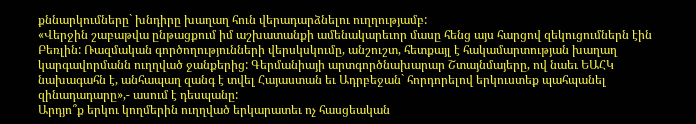քննարկումները` խնդիրը խաղաղ հուն վերադարձնելու ուղղությամբ:
«Վերջին շաբաթվա ընթացքում իմ աշխատանքի ամենակարեւոր մասը հենց այս հարցով զեկուցումներն էին Բեռլին: Ռազմական գործողությունների վերսկսկումը, անշուշտ, հետքայլ է հակամարտության խաղաղ կարգավորմանն ուղղված ջանքերից: Գերմանիայի արտգործնախարար Շտայնմայերը, ով նաեւ ԵԱՀԿ նախագահն է, անհապաղ զանգ է տվել Հայաստան եւ Ադրբեջան` հորդորելով երկուստեք պահպանել զինադադարը»,- ասում է դեսպանը:
Արդյո՞ք երկու կողմերին ուղղված երկարատեւ ոչ հասցեական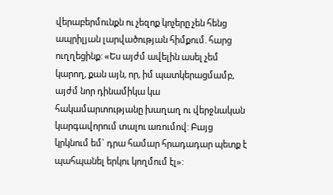վերաբերմունքն ու չեզոք կոչերը չեն հենց ապրիլյան լարվածության հիմքում. հարց ուղղեցինք: «Ես այժմ ավելին ասել չեմ կարող, քան այն, որ, իմ պատկերացմամբ, այժմ նոր դինամիկա կա հակամարտությանը խաղաղ ու վերջնական կարգավորում տալու առումով: Բայց կրկնում եմ` դրա համար հրադադար պետք է պահպանել երկու կողմում էլ»: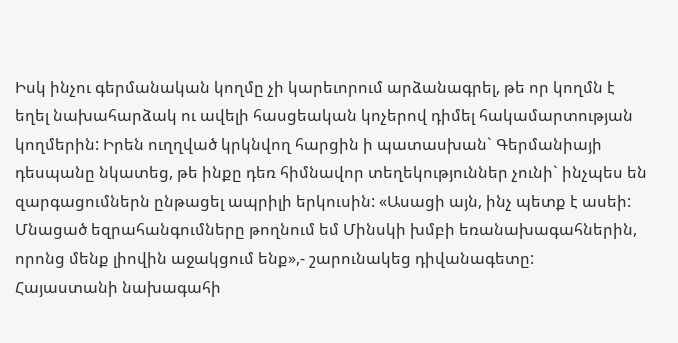Իսկ ինչու գերմանական կողմը չի կարեւորում արձանագրել, թե որ կողմն է եղել նախահարձակ ու ավելի հասցեական կոչերով դիմել հակամարտության կողմերին: Իրեն ուղղված կրկնվող հարցին ի պատասխան` Գերմանիայի դեսպանը նկատեց, թե ինքը դեռ հիմնավոր տեղեկություններ չունի` ինչպես են զարգացումներն ընթացել ապրիլի երկուսին: «Ասացի այն, ինչ պետք է ասեի: Մնացած եզրահանգումները թողնում եմ Մինսկի խմբի եռանախագահներին, որոնց մենք լիովին աջակցում ենք»,- շարունակեց դիվանագետը:
Հայաստանի նախագահի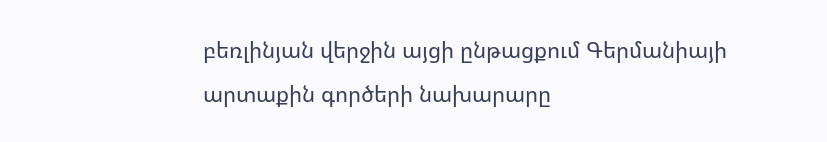բեռլինյան վերջին այցի ընթացքում Գերմանիայի արտաքին գործերի նախարարը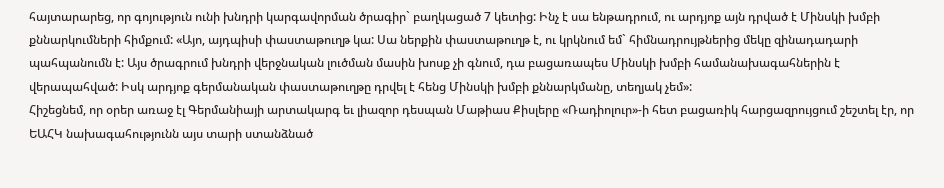հայտարարեց, որ գոյություն ունի խնդրի կարգավորման ծրագիր` բաղկացած 7 կետից: Ինչ է սա ենթադրում, ու արդյոք այն դրված է Մինսկի խմբի քննարկումների հիմքում: «Այո, այդպիսի փաստաթուղթ կա: Սա ներքին փաստաթուղթ է, ու կրկնում եմ` հիմնադրույթներից մեկը զինադադարի պահպանումն է: Այս ծրագրում խնդրի վերջնական լուծման մասին խոսք չի գնում, դա բացառապես Մինսկի խմբի համանախագահներին է վերապահված: Իսկ արդյոք գերմանական փաստաթուղթը դրվել է հենց Մինսկի խմբի քննարկմանը, տեղյակ չեմ»:
Հիշեցնեմ, որ օրեր առաջ էլ Գերմանիայի արտակարգ եւ լիազոր դեսպան Մաթիաս Քիսլերը «Ռադիոլուր»-ի հետ բացառիկ հարցազրույցում շեշտել էր, որ ԵԱՀԿ նախագահությունն այս տարի ստանձնած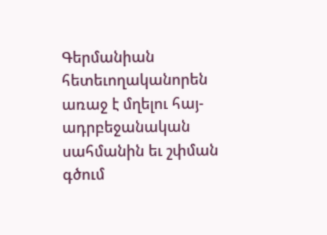Գերմանիան հետեւողականորեն առաջ է մղելու հայ-ադրբեջանական սահմանին եւ շփման գծում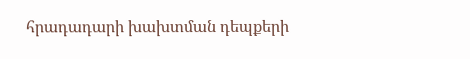հրադադարի խախտման դեպքերի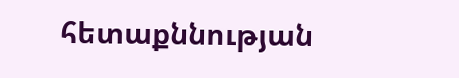հետաքննության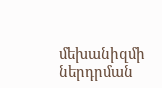մեխանիզմի ներդրման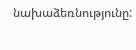նախաձեռնությունը: